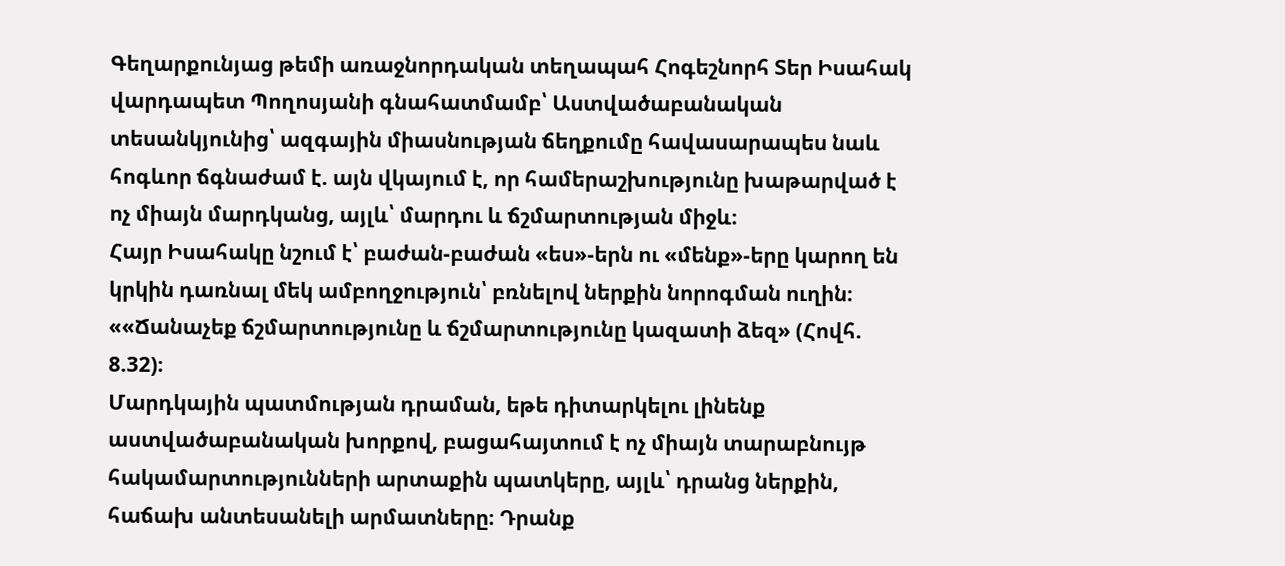Գեղարքունյաց թեմի առաջնորդական տեղապահ Հոգեշնորհ Տեր Իսահակ վարդապետ Պողոսյանի գնահատմամբ՝ Աստվածաբանական տեսանկյունից՝ ազգային միասնության ճեղքումը հավասարապես նաև հոգևոր ճգնաժամ է. այն վկայում է, որ համերաշխությունը խաթարված է ոչ միայն մարդկանց, այլև՝ մարդու և ճշմարտության միջև։
Հայր Իսահակը նշում է՝ բաժան-բաժան «ես»-երն ու «մենք»-երը կարող են կրկին դառնալ մեկ ամբողջություն՝ բռնելով ներքին նորոգման ուղին։
««Ճանաչեք ճշմարտությունը և ճշմարտությունը կազատի ձեզ» (Հովհ. 8.32)։
Մարդկային պատմության դրաման, եթե դիտարկելու լինենք աստվածաբանական խորքով, բացահայտում է ոչ միայն տարաբնույթ հակամարտությունների արտաքին պատկերը, այլև՝ դրանց ներքին, հաճախ անտեսանելի արմատները։ Դրանք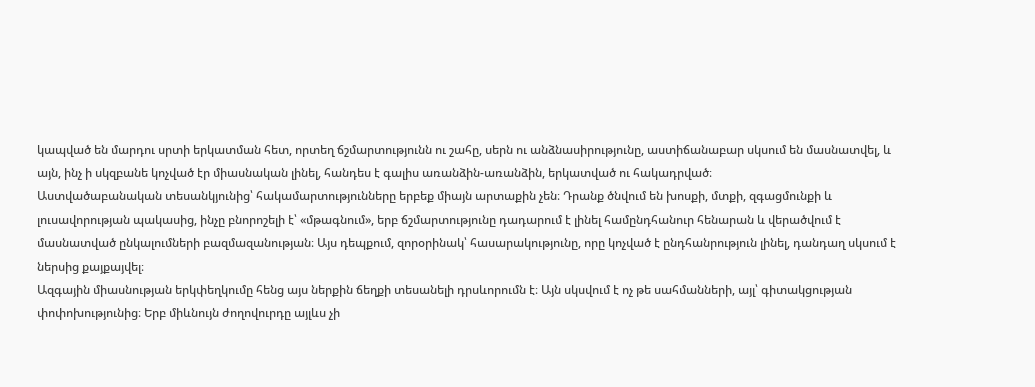կապված են մարդու սրտի երկատման հետ, որտեղ ճշմարտությունն ու շահը, սերն ու անձնասիրությունը, աստիճանաբար սկսում են մասնատվել, և այն, ինչ ի սկզբանե կոչված էր միասնական լինել, հանդես է գալիս առանձին-առանձին, երկատված ու հակադրված։
Աստվածաբանական տեսանկյունից՝ հակամարտությունները երբեք միայն արտաքին չեն։ Դրանք ծնվում են խոսքի, մտքի, զգացմունքի և լուսավորության պակասից, ինչը բնորոշելի է՝ «մթագնում», երբ ճշմարտությունը դադարում է լինել համընդհանուր հենարան և վերածվում է մասնատված ընկալումների բազմազանության։ Այս դեպքում, զորօրինակ՝ հասարակությունը, որը կոչված է ընդհանրություն լինել, դանդաղ սկսում է ներսից քայքայվել։
Ազգային միասնության երկփեղկումը հենց այս ներքին ճեղքի տեսանելի դրսևորումն է։ Այն սկսվում է ոչ թե սահմանների, այլ՝ գիտակցության փոփոխությունից։ Երբ միևնույն ժողովուրդը այլևս չի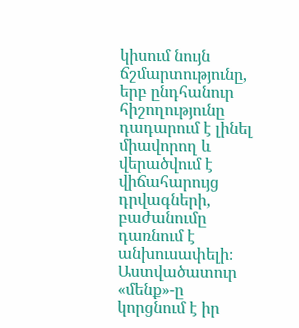կիսում նույն ճշմարտությունը, երբ ընդհանուր հիշողությունը դադարում է լինել միավորող և վերածվում է վիճահարույց դրվագների, բաժանումը դառնում է անխուսափելի։ Աստվածատուր «մենք»-ը կորցնում է իր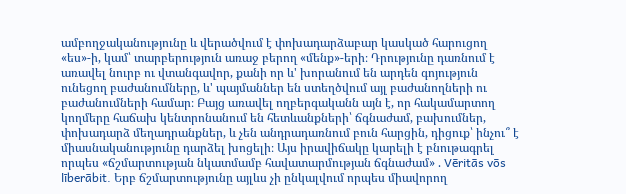ամբողջականությունը և վերածվում է փոխադարձաբար կասկած հարուցող «ես»-ի, կամ՝ տարբերություն առաջ բերող «մենք»-երի։ Դրությունը դառնում է առավել նուրբ ու վտանգավոր, քանի որ և' խորանում են արդեն գոյություն ունեցող բաժանումները, և' պայմաններ են ստեղծվում այլ բաժանողների ու բաժանումների համար։ Բայց առավել ողբերգականն այն է, որ հակամարտող կողմերը հաճախ կենտրոնանում են հետևանքների՝ ճգնաժամ, բախումներ, փոխադարձ մեղադրանքներ, և չեն անդրադառնում բուն հարցին, դիցուք՝ ինչու՞ է միասնականությունը դարձել խոցելի։ Այս իրավիճակը կարելի է բնութագրել որպես «ճշմարտության նկատմամբ հավատարմության ճգնաժամ» . Vēritās vōs līberābit. Երբ ճշմարտությունը այլևս չի ընկալվում որպես միավորող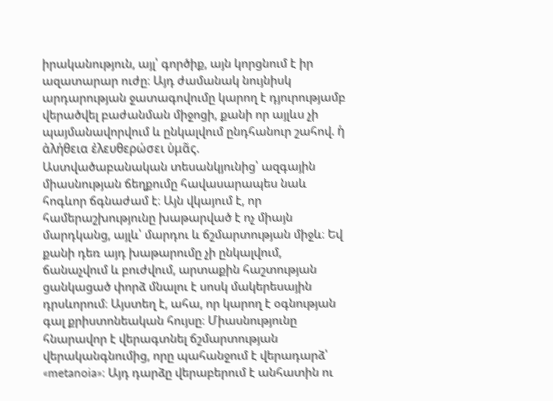իրականություն, այլ՝ գործիք, այն կորցնում է իր ազատարար ուժը։ Այդ ժամանակ նույնիսկ արդարության ջատագովումը կարող է դյուրությամբ վերածվել բաժանման միջոցի, քանի որ այլևս չի պայմանավորվում և ընկալվում ընդհանուր շահով. ἡ ἀλήθεια ἐλευθερώσει ὑμᾶς.
Աստվածաբանական տեսանկյունից՝ ազգային միասնության ճեղքումը հավասարապես նաև հոգևոր ճգնաժամ է։ Այն վկայում է, որ համերաշխությունը խաթարված է ոչ միայն մարդկանց, այլև՝ մարդու և ճշմարտության միջև։ Եվ քանի դեռ այդ խաթարումը չի ընկալվում, ճանաչվում և բուժվում, արտաքին հաշտության ցանկացած փորձ մնալու է սոսկ մակերեսային դրսևորում։ Այստեղ է, ահա, որ կարող է օգնության գալ քրիստոնեական հույսը։ Միասնությունը հնարավոր է վերագտնել ճշմարտության վերականգնումից, որը պահանջում է վերադարձ՝ «metanoia»։ Այդ դարձը վերաբերում է անհատին ու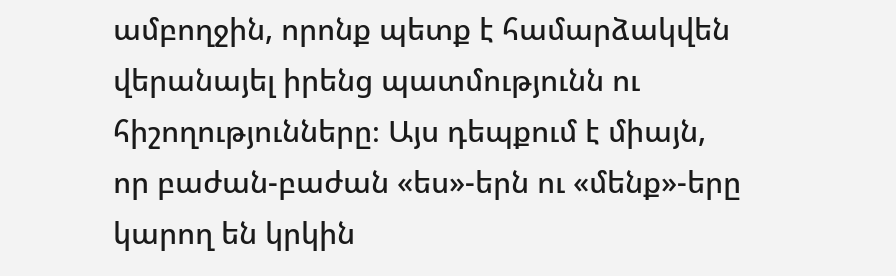ամբողջին, որոնք պետք է համարձակվեն վերանայել իրենց պատմությունն ու հիշողությունները։ Այս դեպքում է միայն, որ բաժան-բաժան «ես»-երն ու «մենք»-երը կարող են կրկին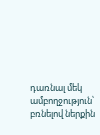դառնալ մեկ ամբողջություն՝ բռնելով ներքին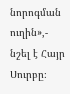նորոգման ուղին»,- նշել է Հայր Սուրբը։